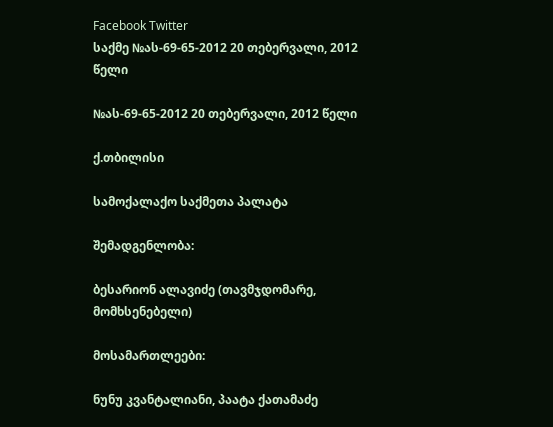Facebook Twitter
საქმე №ას-69-65-2012 20 თებერვალი, 2012 წელი

№ას-69-65-2012 20 თებერვალი, 2012 წელი

ქ.თბილისი

სამოქალაქო საქმეთა პალატა

შემადგენლობა:

ბესარიონ ალავიძე (თავმჯდომარე, მომხსენებელი)

მოსამართლეები:

ნუნუ კვანტალიანი, პაატა ქათამაძე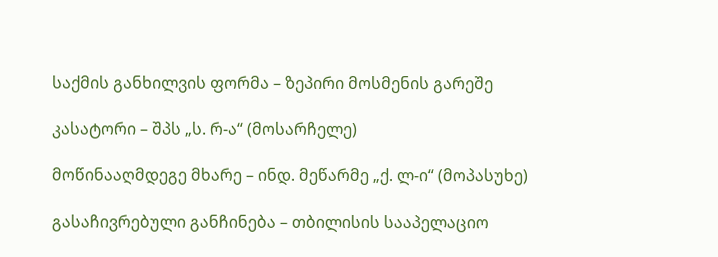საქმის განხილვის ფორმა – ზეპირი მოსმენის გარეშე

კასატორი – შპს „ს. რ-ა“ (მოსარჩელე)

მოწინააღმდეგე მხარე – ინდ. მეწარმე „ქ. ლ-ი“ (მოპასუხე)

გასაჩივრებული განჩინება – თბილისის სააპელაციო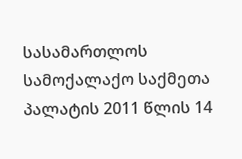სასამართლოს სამოქალაქო საქმეთა პალატის 2011 წლის 14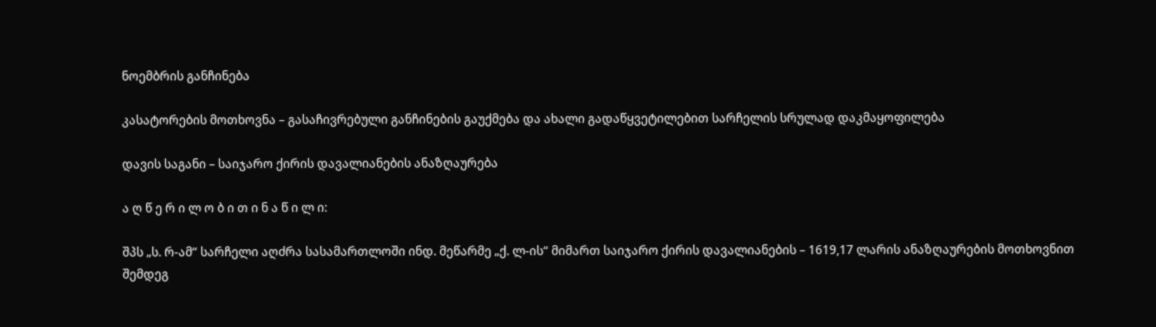ნოემბრის განჩინება

კასატორების მოთხოვნა – გასაჩივრებული განჩინების გაუქმება და ახალი გადაწყვეტილებით სარჩელის სრულად დაკმაყოფილება

დავის საგანი – საიჯარო ქირის დავალიანების ანაზღაურება

ა ღ წ ე რ ი ლ ო ბ ი თ ი ნ ა წ ი ლ ი:

შპს „ს. რ-ამ“ სარჩელი აღძრა სასამართლოში ინდ. მეწარმე „ქ. ლ-ის“ მიმართ საიჯარო ქირის დავალიანების – 1619,17 ლარის ანაზღაურების მოთხოვნით შემდეგ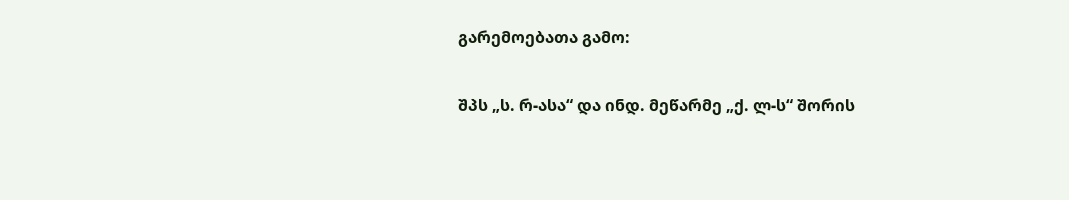გარემოებათა გამო:

შპს „ს. რ-ასა“ და ინდ. მეწარმე „ქ. ლ-ს“ შორის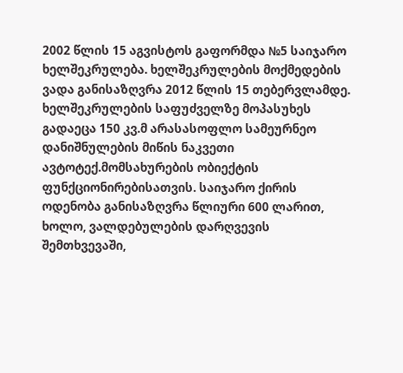2002 წლის 15 აგვისტოს გაფორმდა №5 საიჯარო ხელშეკრულება. ხელშეკრულების მოქმედების ვადა განისაზღვრა 2012 წლის 15 თებერვლამდე. ხელშეკრულების საფუძველზე მოპასუხეს გადაეცა 150 კვ.მ არასასოფლო სამეურნეო დანიშნულების მიწის ნაკვეთი ავტოტექ.მომსახურების ობიექტის ფუნქციონირებისათვის. საიჯარო ქირის ოდენობა განისაზღვრა წლიური 600 ლარით, ხოლო, ვალდებულების დარღვევის შემთხვევაში,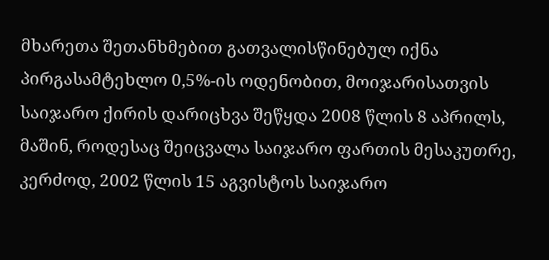მხარეთა შეთანხმებით გათვალისწინებულ იქნა პირგასამტეხლო 0,5%-ის ოდენობით, მოიჯარისათვის საიჯარო ქირის დარიცხვა შეწყდა 2008 წლის 8 აპრილს, მაშინ, როდესაც შეიცვალა საიჯარო ფართის მესაკუთრე, კერძოდ, 2002 წლის 15 აგვისტოს საიჯარო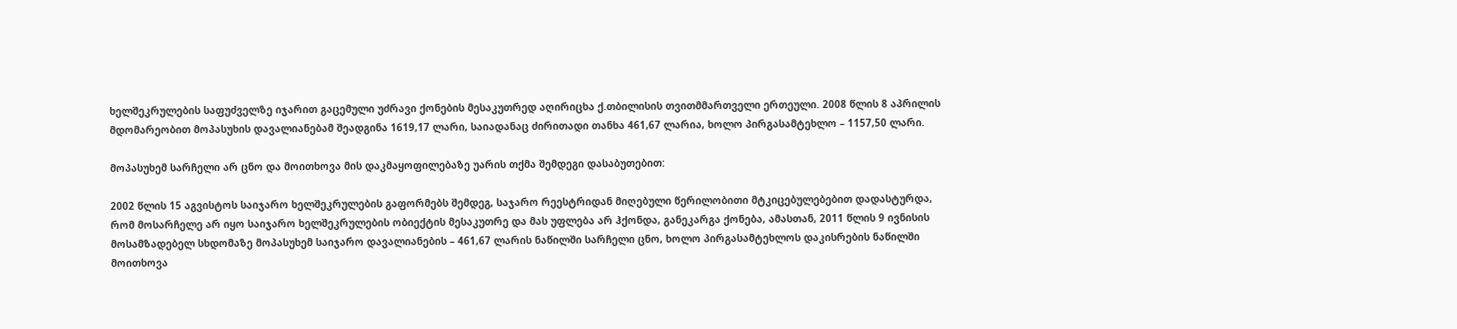ხელშეკრულების საფუძველზე იჯარით გაცემული უძრავი ქონების მესაკუთრედ აღირიცხა ქ.თბილისის თვითმმართველი ერთეული. 2008 წლის 8 აპრილის მდომარეობით მოპასუხის დავალიანებამ შეადგინა 1619,17 ლარი, საიადანაც ძირითადი თანხა 461,67 ლარია, ხოლო პირგასამტეხლო – 1157,50 ლარი.

მოპასუხემ სარჩელი არ ცნო და მოითხოვა მის დაკმაყოფილებაზე უარის თქმა შემდეგი დასაბუთებით:

2002 წლის 15 აგვისტოს საიჯარო ხელშეკრულების გაფორმებს შემდეგ, საჯარო რეესტრიდან მიღებული წერილობითი მტკიცებულებებით დადასტურდა, რომ მოსარჩელე არ იყო საიჯარო ხელშეკრულების ობიექტის მესაკუთრე და მას უფლება არ ჰქონდა, განეკარგა ქონება, ამასთან, 2011 წლის 9 ივნისის მოსამზადებელ სხდომაზე მოპასუხემ საიჯარო დავალიანების – 461,67 ლარის ნაწილში სარჩელი ცნო, ხოლო პირგასამტეხლოს დაკისრების ნაწილში მოითხოვა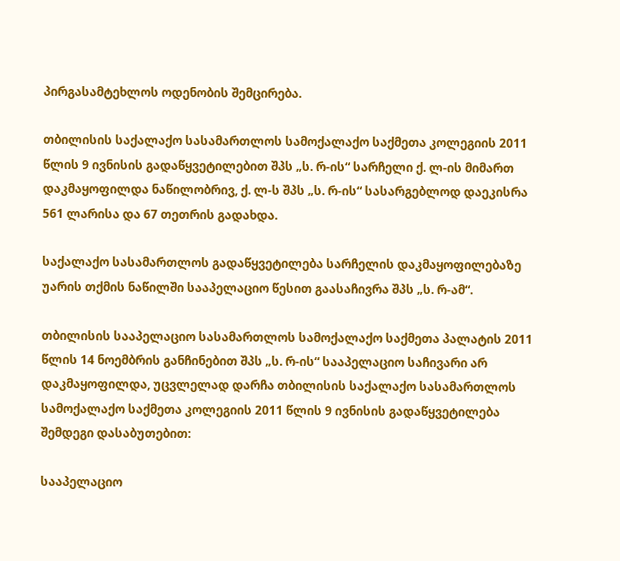პირგასამტეხლოს ოდენობის შემცირება.

თბილისის საქალაქო სასამართლოს სამოქალაქო საქმეთა კოლეგიის 2011 წლის 9 ივნისის გადაწყვეტილებით შპს „ს. რ-ის“ სარჩელი ქ. ლ-ის მიმართ დაკმაყოფილდა ნაწილობრივ, ქ. ლ-ს შპს „ს. რ-ის“ სასარგებლოდ დაეკისრა 561 ლარისა და 67 თეთრის გადახდა.

საქალაქო სასამართლოს გადაწყვეტილება სარჩელის დაკმაყოფილებაზე უარის თქმის ნაწილში სააპელაციო წესით გაასაჩივრა შპს „ს. რ-ამ“.

თბილისის სააპელაციო სასამართლოს სამოქალაქო საქმეთა პალატის 2011 წლის 14 ნოემბრის განჩინებით შპს „ს. რ-ის“ სააპელაციო საჩივარი არ დაკმაყოფილდა, უცვლელად დარჩა თბილისის საქალაქო სასამართლოს სამოქალაქო საქმეთა კოლეგიის 2011 წლის 9 ივნისის გადაწყვეტილება შემდეგი დასაბუთებით:

სააპელაციო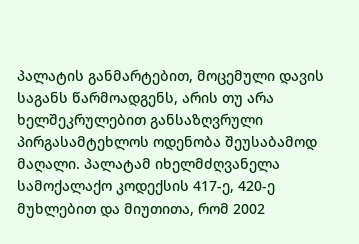პალატის განმარტებით, მოცემული დავის საგანს წარმოადგენს, არის თუ არა ხელშეკრულებით განსაზღვრული პირგასამტეხლოს ოდენობა შეუსაბამოდ მაღალი. პალატამ იხელმძღვანელა სამოქალაქო კოდექსის 417-ე, 420-ე მუხლებით და მიუთითა, რომ 2002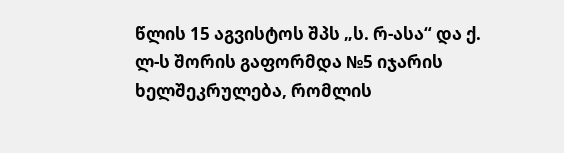წლის 15 აგვისტოს შპს „ს. რ-ასა“ და ქ. ლ-ს შორის გაფორმდა №5 იჯარის ხელშეკრულება, რომლის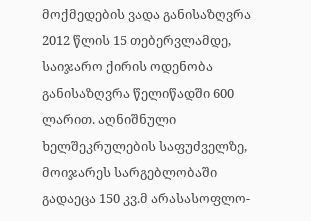მოქმედების ვადა განისაზღვრა 2012 წლის 15 თებერვლამდე, საიჯარო ქირის ოდენობა განისაზღვრა წელიწადში 600 ლარით. აღნიშნული ხელშეკრულების საფუძველზე, მოიჯარეს სარგებლობაში გადაეცა 150 კვ.მ არასასოფლო-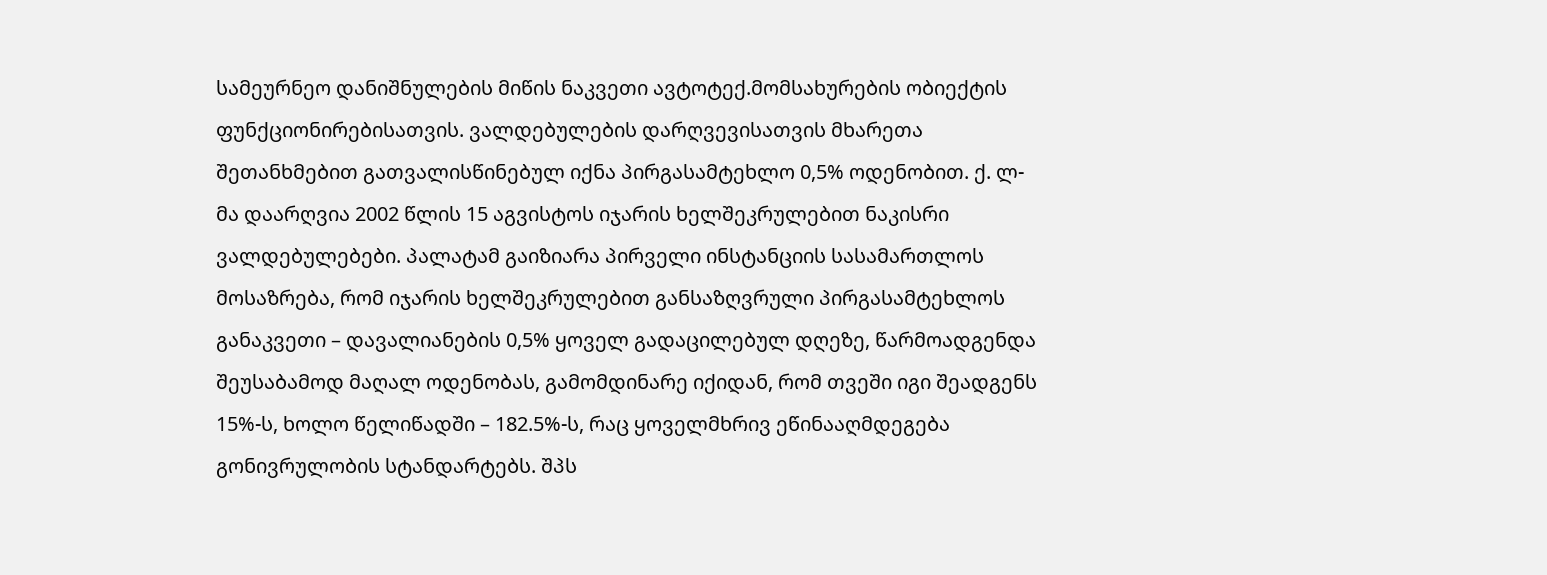სამეურნეო დანიშნულების მიწის ნაკვეთი ავტოტექ.მომსახურების ობიექტის ფუნქციონირებისათვის. ვალდებულების დარღვევისათვის მხარეთა შეთანხმებით გათვალისწინებულ იქნა პირგასამტეხლო 0,5% ოდენობით. ქ. ლ-მა დაარღვია 2002 წლის 15 აგვისტოს იჯარის ხელშეკრულებით ნაკისრი ვალდებულებები. პალატამ გაიზიარა პირველი ინსტანციის სასამართლოს მოსაზრება, რომ იჯარის ხელშეკრულებით განსაზღვრული პირგასამტეხლოს განაკვეთი – დავალიანების 0,5% ყოველ გადაცილებულ დღეზე, წარმოადგენდა შეუსაბამოდ მაღალ ოდენობას, გამომდინარე იქიდან, რომ თვეში იგი შეადგენს 15%-ს, ხოლო წელიწადში – 182.5%-ს, რაც ყოველმხრივ ეწინააღმდეგება გონივრულობის სტანდარტებს. შპს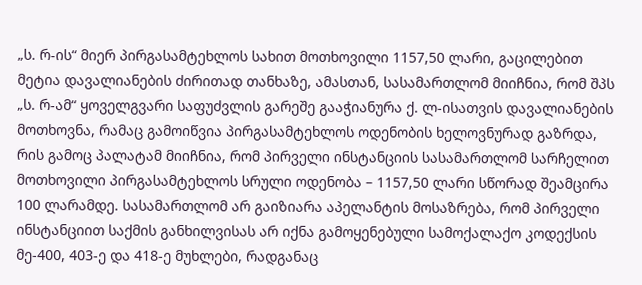„ს. რ-ის“ მიერ პირგასამტეხლოს სახით მოთხოვილი 1157,50 ლარი, გაცილებით მეტია დავალიანების ძირითად თანხაზე, ამასთან, სასამართლომ მიიჩნია, რომ შპს „ს. რ-ამ“ ყოველგვარი საფუძვლის გარეშე გააჭიანურა ქ. ლ-ისათვის დავალიანების მოთხოვნა, რამაც გამოიწვია პირგასამტეხლოს ოდენობის ხელოვნურად გაზრდა, რის გამოც პალატამ მიიჩნია, რომ პირველი ინსტანციის სასამართლომ სარჩელით მოთხოვილი პირგასამტეხლოს სრული ოდენობა – 1157,50 ლარი სწორად შეამცირა 100 ლარამდე. სასამართლომ არ გაიზიარა აპელანტის მოსაზრება, რომ პირველი ინსტანციით საქმის განხილვისას არ იქნა გამოყენებული სამოქალაქო კოდექსის მე-400, 403-ე და 418-ე მუხლები, რადგანაც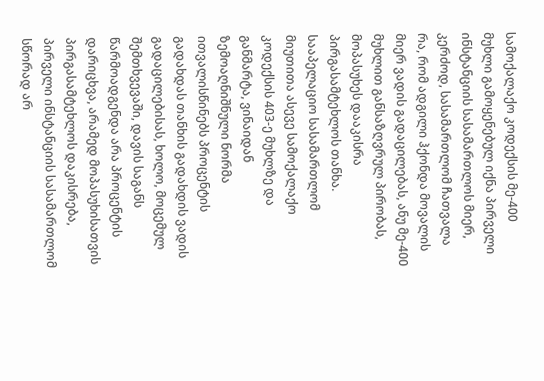სამოქალაქო კოდექსის მე-400 მუხლი გამოყენებულ იქნა პირველი ინსტანციის სასამართლოს მიერ, კერძოდ, სასამართლომ ჩათვალა რა, რომ ადგილი ჰქონდა მოვალის მიერ ვადის გადაცილებას, ანუ მე-400 მუხლით განსაზღვრულ პირობას, მოპასუხეს დააკისრა პირგასამტეხლოს თანხა. სააპელაციო სასამართლომ მიუთითა ასევე სამოქალაქო კოდექსის 403-ე მუხლზე და განმარტა, ვინაიდან ზემოაღნიშნული ნორმა ითვალისწინებს პროცენტის გადახდას თანხის გადახდის ვადის გადაცილებისას, ხოლო, მოცემულ შემთხვევაში, დავის საგანს წარმოადგენდა არა პროცენტის დარიცხვა, არამედ მოპასუხისათვის პირგასამტეხლოს დაკისრება, პირველი ინსტანციის სასამართლომ სწორად არ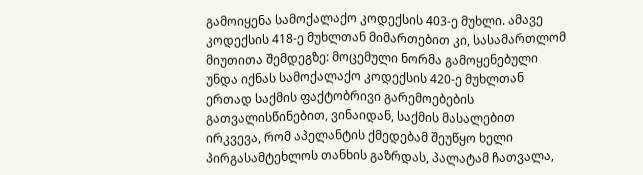გამოიყენა სამოქალაქო კოდექსის 403-ე მუხლი. ამავე კოდექსის 418-ე მუხლთან მიმართებით კი, სასამართლომ მიუთითა შემდეგზე: მოცემული ნორმა გამოყენებული უნდა იქნას სამოქალაქო კოდექსის 420-ე მუხლთან ერთად საქმის ფაქტობრივი გარემოებების გათვალისწინებით, ვინაიდან, საქმის მასალებით ირკვევა, რომ აპელანტის ქმედებამ შეუწყო ხელი პირგასამტეხლოს თანხის გაზრდას, პალატამ ჩათვალა,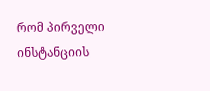რომ პირველი ინსტანციის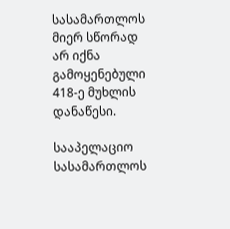სასამართლოს მიერ სწორად არ იქნა გამოყენებული 418-ე მუხლის დანაწესი.

სააპელაციო სასამართლოს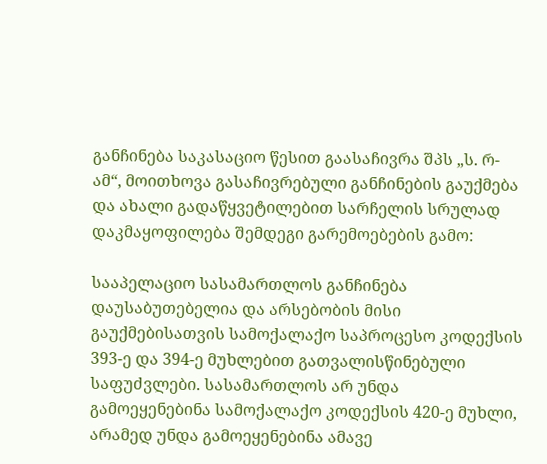განჩინება საკასაციო წესით გაასაჩივრა შპს „ს. რ-ამ“, მოითხოვა გასაჩივრებული განჩინების გაუქმება და ახალი გადაწყვეტილებით სარჩელის სრულად დაკმაყოფილება შემდეგი გარემოებების გამო:

სააპელაციო სასამართლოს განჩინება დაუსაბუთებელია და არსებობის მისი გაუქმებისათვის სამოქალაქო საპროცესო კოდექსის 393-ე და 394-ე მუხლებით გათვალისწინებული საფუძვლები. სასამართლოს არ უნდა გამოეყენებინა სამოქალაქო კოდექსის 420-ე მუხლი, არამედ უნდა გამოეყენებინა ამავე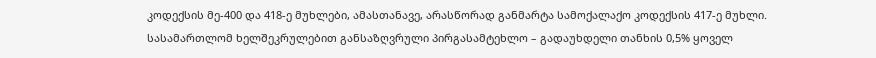კოდექსის მე-400 და 418-ე მუხლები, ამასთანავე, არასწორად განმარტა სამოქალაქო კოდექსის 417-ე მუხლი. სასამართლომ ხელშეკრულებით განსაზღვრული პირგასამტეხლო – გადაუხდელი თანხის 0,5% ყოველ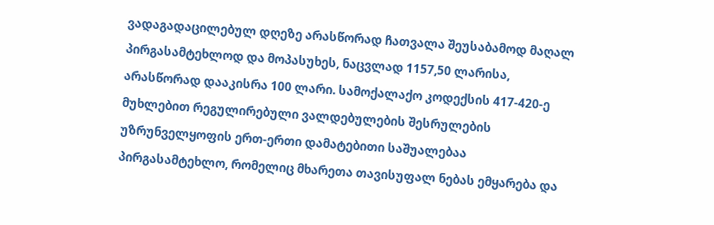ვადაგადაცილებულ დღეზე არასწორად ჩათვალა შეუსაბამოდ მაღალ პირგასამტეხლოდ და მოპასუხეს, ნაცვლად 1157,50 ლარისა, არასწორად დააკისრა 100 ლარი. სამოქალაქო კოდექსის 417-420-ე მუხლებით რეგულირებული ვალდებულების შესრულების უზრუნველყოფის ერთ-ერთი დამატებითი საშუალებაა პირგასამტეხლო, რომელიც მხარეთა თავისუფალ ნებას ემყარება და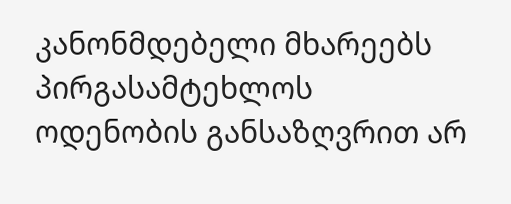კანონმდებელი მხარეებს პირგასამტეხლოს ოდენობის განსაზღვრით არ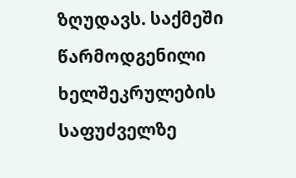ზღუდავს. საქმეში წარმოდგენილი ხელშეკრულების საფუძველზე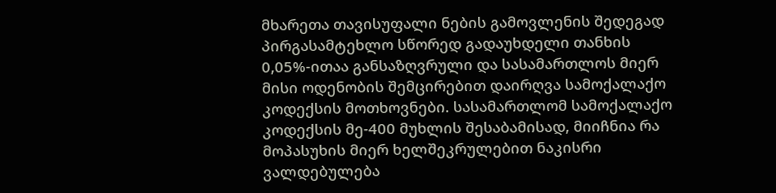მხარეთა თავისუფალი ნების გამოვლენის შედეგად პირგასამტეხლო სწორედ გადაუხდელი თანხის 0,05%-ითაა განსაზღვრული და სასამართლოს მიერ მისი ოდენობის შემცირებით დაირღვა სამოქალაქო კოდექსის მოთხოვნები. სასამართლომ სამოქალაქო კოდექსის მე-400 მუხლის შესაბამისად, მიიჩნია რა მოპასუხის მიერ ხელშეკრულებით ნაკისრი ვალდებულება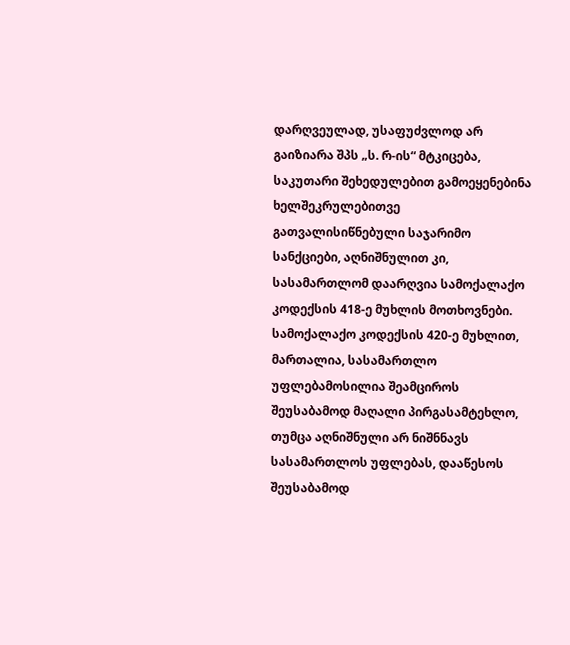დარღვეულად, უსაფუძვლოდ არ გაიზიარა შპს „ს. რ-ის“ მტკიცება, საკუთარი შეხედულებით გამოეყენებინა ხელშეკრულებითვე გათვალისიწნებული საჯარიმო სანქციები, აღნიშნულით კი, სასამართლომ დაარღვია სამოქალაქო კოდექსის 418-ე მუხლის მოთხოვნები. სამოქალაქო კოდექსის 420-ე მუხლით, მართალია, სასამართლო უფლებამოსილია შეამციროს შეუსაბამოდ მაღალი პირგასამტეხლო, თუმცა აღნიშნული არ ნიშნნავს სასამართლოს უფლებას, დააწესოს შეუსაბამოდ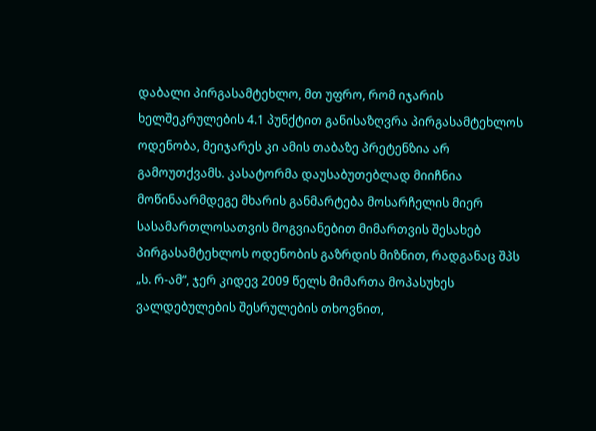დაბალი პირგასამტეხლო, მთ უფრო, რომ იჯარის ხელშეკრულების 4.1 პუნქტით განისაზღვრა პირგასამტეხლოს ოდენობა, მეიჯარეს კი ამის თაბაზე პრეტენზია არ გამოუთქვამს. კასატორმა დაუსაბუთებლად მიიჩნია მოწინაარმდეგე მხარის განმარტება მოსარჩელის მიერ სასამართლოსათვის მოგვიანებით მიმართვის შესახებ პირგასამტეხლოს ოდენობის გაზრდის მიზნით, რადგანაც შპს „ს. რ-ამ“, ჯერ კიდევ 2009 წელს მიმართა მოპასუხეს ვალდებულების შესრულების თხოვნით,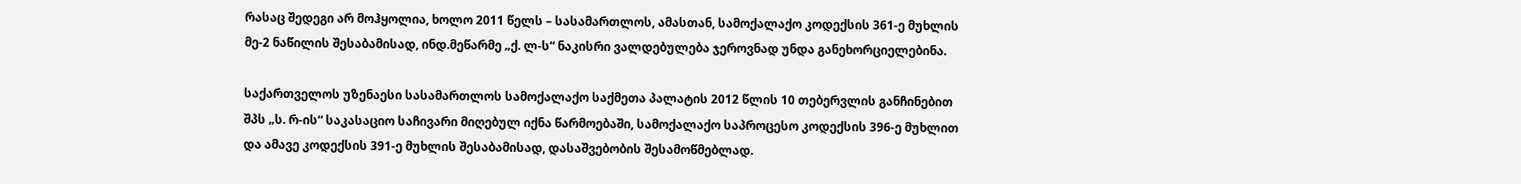რასაც შედეგი არ მოჰყოლია, ხოლო 2011 წელს – სასამართლოს, ამასთან, სამოქალაქო კოდექსის 361-ე მუხლის მე-2 ნაწილის შესაბამისად, ინდ.მეწარმე „ქ. ლ-ს“ ნაკისრი ვალდებულება ჯეროვნად უნდა განეხორციელებინა.

საქართველოს უზენაესი სასამართლოს სამოქალაქო საქმეთა პალატის 2012 წლის 10 თებერვლის განჩინებით შპს „ს. რ-ის“ საკასაციო საჩივარი მიღებულ იქნა წარმოებაში, სამოქალაქო საპროცესო კოდექსის 396-ე მუხლით და ამავე კოდექსის 391-ე მუხლის შესაბამისად, დასაშვებობის შესამოწმებლად.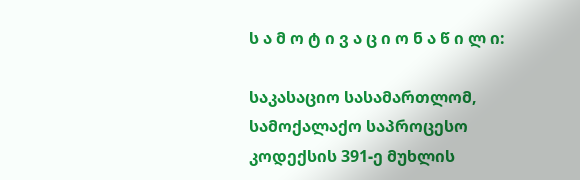ს ა მ ო ტ ი ვ ა ც ი ო ნ ა წ ი ლ ი:

საკასაციო სასამართლომ, სამოქალაქო საპროცესო კოდექსის 391-ე მუხლის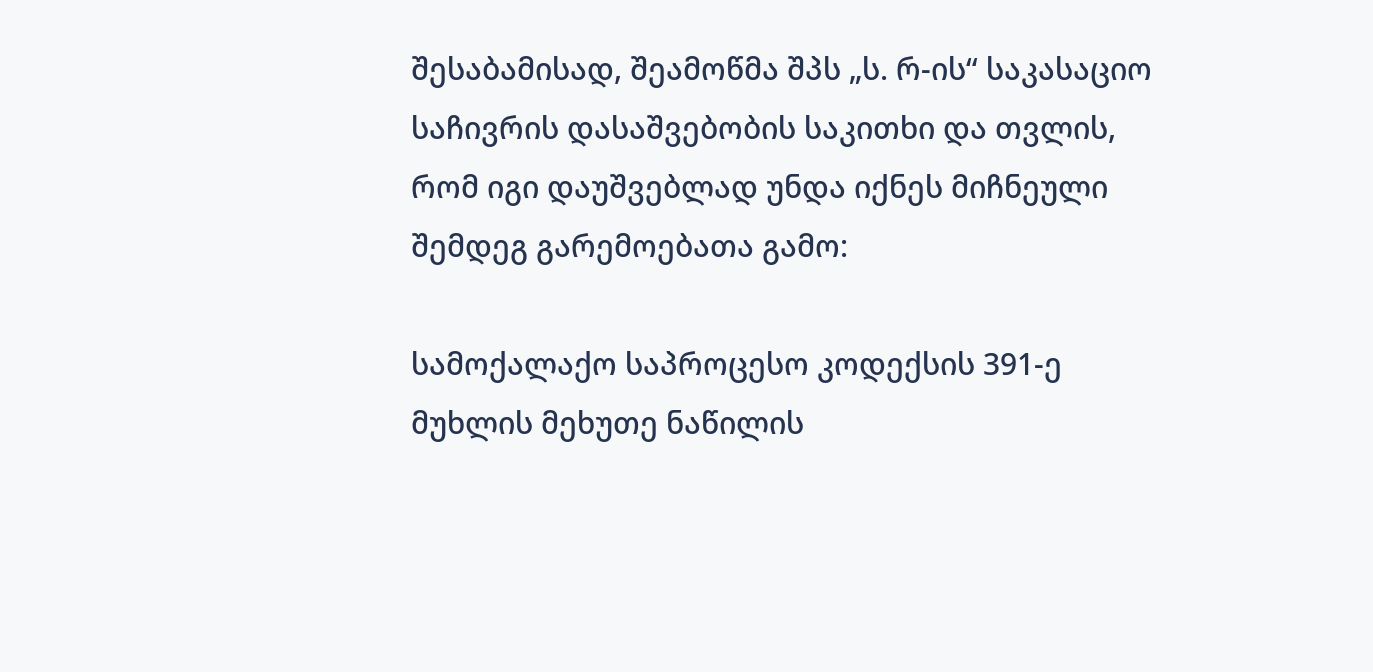შესაბამისად, შეამოწმა შპს „ს. რ-ის“ საკასაციო საჩივრის დასაშვებობის საკითხი და თვლის, რომ იგი დაუშვებლად უნდა იქნეს მიჩნეული შემდეგ გარემოებათა გამო:

სამოქალაქო საპროცესო კოდექსის 391-ე მუხლის მეხუთე ნაწილის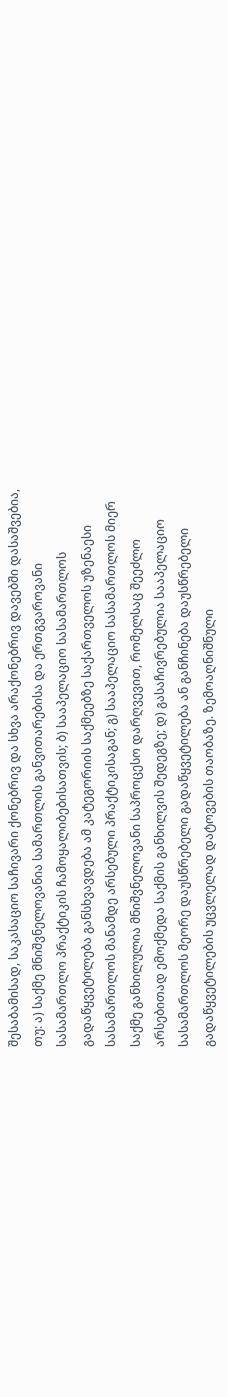შესაბამისად, საკასაციო საჩივარი ქონებრივ და სხვა არაქონებრივ დავებში დასაშვებია, თუ: ა) საქმე მნიშვნელოვანია სამართლის განვითარებისა და ერთგვაროვანი სასამართლო პრაქტიკის ჩამოყალიბებისათვის; ბ) სააპელაციო სასამართლოს გადაწყვეტილება განსხვავდება ამ კატეგორიის საქმეებზე საქართველოს უზენაესი სასამართლოს მანამდე არსებული პრაქტიკისაგან; გ) სააპელაციო სასამართლოს მიერ საქმე განხილულია მნიშვნელოვანი საპროცესო დარღვევით, რომელსაც შეეძლო არსებითად ემოქმედა საქმის განხილვის შედეგზე; დ) გასაჩივრებულია სააპელაციო სასამართლოს მეორე დაუსწრებელი გადაწყვეტილება ან განჩინება დაუსწრებელი გადაწყვეტილების უცვლელად დატოვების თაობაზე. ზემოაღნიშნული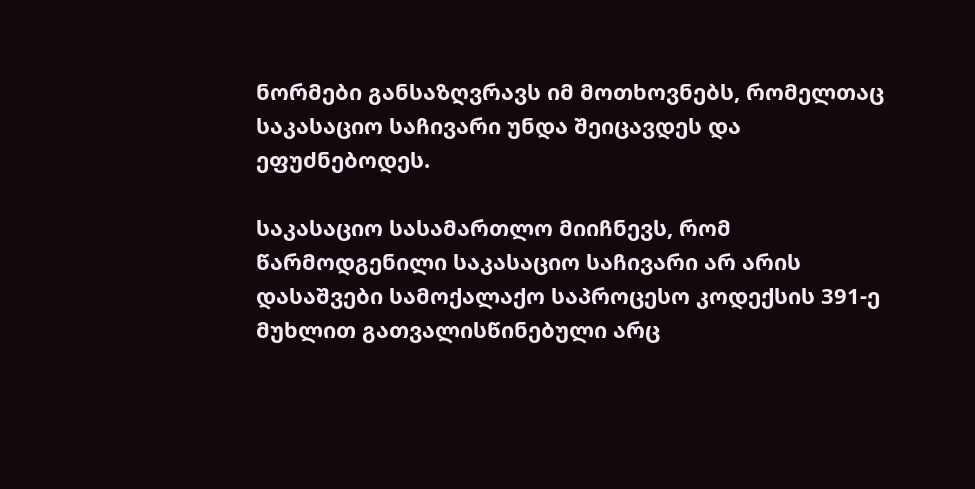ნორმები განსაზღვრავს იმ მოთხოვნებს, რომელთაც საკასაციო საჩივარი უნდა შეიცავდეს და ეფუძნებოდეს.

საკასაციო სასამართლო მიიჩნევს, რომ წარმოდგენილი საკასაციო საჩივარი არ არის დასაშვები სამოქალაქო საპროცესო კოდექსის 391-ე მუხლით გათვალისწინებული არც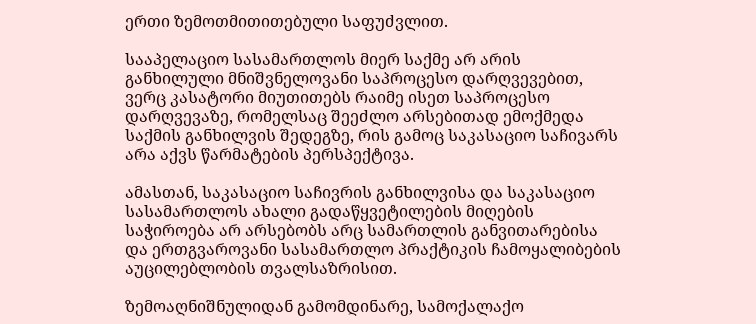ერთი ზემოთმითითებული საფუძვლით.

სააპელაციო სასამართლოს მიერ საქმე არ არის განხილული მნიშვნელოვანი საპროცესო დარღვევებით, ვერც კასატორი მიუთითებს რაიმე ისეთ საპროცესო დარღვევაზე, რომელსაც შეეძლო არსებითად ემოქმედა საქმის განხილვის შედეგზე, რის გამოც საკასაციო საჩივარს არა აქვს წარმატების პერსპექტივა.

ამასთან, საკასაციო საჩივრის განხილვისა და საკასაციო სასამართლოს ახალი გადაწყვეტილების მიღების საჭიროება არ არსებობს არც სამართლის განვითარებისა და ერთგვაროვანი სასამართლო პრაქტიკის ჩამოყალიბების აუცილებლობის თვალსაზრისით.

ზემოაღნიშნულიდან გამომდინარე, სამოქალაქო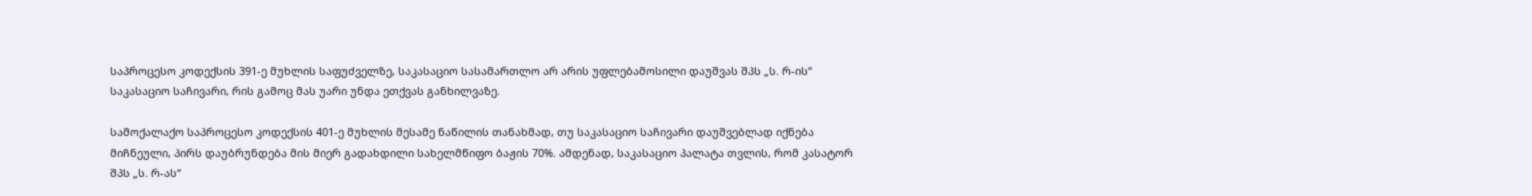საპროცესო კოდექსის 391-ე მუხლის საფუძველზე, საკასაციო სასამართლო არ არის უფლებამოსილი დაუშვას შპს „ს. რ-ის“ საკასაციო საჩივარი, რის გამოც მას უარი უნდა ეთქვას განხილვაზე.

სამოქალაქო საპროცესო კოდექსის 401-ე მუხლის მესამე ნაწილის თანახმად, თუ საკასაციო საჩივარი დაუშვებლად იქნება მიჩნეული, პირს დაუბრუნდება მის მიერ გადახდილი სახელმწიფო ბაჟის 70%. ამდენად, საკასაციო პალატა თვლის, რომ კასატორ შპს „ს. რ-ას“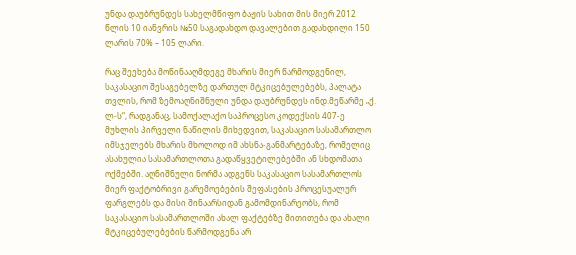უნდა დაუბრუნდეს სახელმწიფო ბაჟის სახით მის მიერ 2012 წლის 10 იანვრის №50 საგადახდო დავალებით გადახდილი 150 ლარის 70% – 105 ლარი.

რაც შეეხება მოწინააღმდეგე მხარის მიერ წარმოდგენილ, საკასაციო შესაგებელზე დართულ მტკიცებულებებს, პალატა თვლის, რომ ზემოაღნიშნული უნდა დაუბრუნდეს ინდ.მეწარმე „ქ. ლ-ს“, რადგანაც, სამოქალაქო საპროცესო კოდექსის 407-ე მუხლის პირველი ნაწილის მიხედვით, საკასაციო სასამართლო იმსჯელებს მხარის მხოლოდ იმ ახსნა-განმარტებაზე, რომელიც ასახულია სასამართლოთა გადაწყვეტილებებში ან სხდომათა ოქმებში. აღნიშნული ნორმა ადგენს საკასაციო სასამართლოს მიერ ფაქტობრივი გარემოებების შეფასების პროცესუალურ ფარგლებს და მისი შინაარსიდან გამომდინარეობს, რომ საკასაციო სასამართლოში ახალ ფაქტებზე მითითება და ახალი მტკიცებულებების წარმოდგენა არ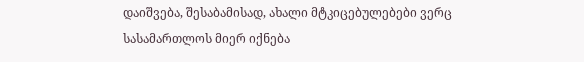დაიშვება, შესაბამისად, ახალი მტკიცებულებები ვერც სასამართლოს მიერ იქნება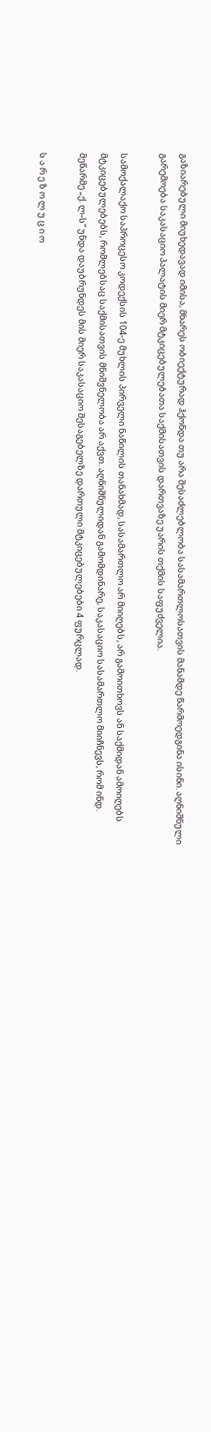გაზიარებული მიუხედავად იმისა, მხარეს ობიექტურად ჰქონდა თუ არა შესაძლებლობა სასამართლოსათვის მანამდე წარმოედგინა ისინი. აღნიშნული გარემოება საკასაციო პალატის მიერ მტკიცებულებათა საქმისათვის დართვაზე უარის თქმის საფუძველია.

სამოქალაქო საპროცესო კოდექსის 104-ე მუხლის პირველი ნაწილის თანახმად, სასამართლო არ მიიღებს, არ გამოითხოვს ან საქმიდან ამოიღებს მტკიცებულებებს, რომლებსაც საქმისათვის მნიშვნელობა არ აქვთ. აღნიშნულიდან გამომდინარე, საკასაციო სასამართლო მიიჩნევს, რომ ინდ. მეწარმე „ქ. ლ-ს“ უნდა დაუბრუნდეს მის მიერ საკასაციო შესაგებელზე დართული მტკიცებულებები 4 ფურცლად.

ს ა რ ე ზ ო ლ უ ც ი ო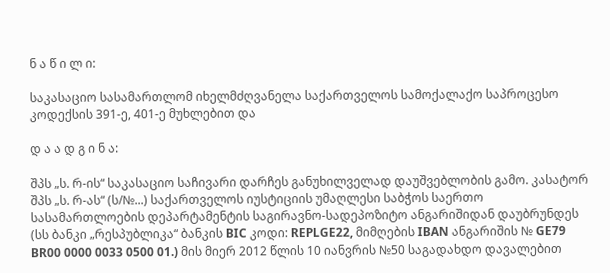ნ ა წ ი ლ ი:

საკასაციო სასამართლომ იხელმძღვანელა საქართველოს სამოქალაქო საპროცესო კოდექსის 391-ე, 401-ე მუხლებით და

დ ა ა დ გ ი ნ ა:

შპს „ს. რ-ის“ საკასაციო საჩივარი დარჩეს განუხილველად დაუშვებლობის გამო. კასატორ შპს „ს. რ-ას“ (ს/№...) საქართველოს იუსტიციის უმაღლესი საბჭოს საერთო სასამართლოების დეპარტამენტის საგირავნო-სადეპოზიტო ანგარიშიდან დაუბრუნდეს (სს ბანკი „რესპუბლიკა“ ბანკის BIC კოდი: REPLGE22, მიმღების IBAN ანგარიშის № GE79 BR00 0000 0033 0500 01.) მის მიერ 2012 წლის 10 იანვრის №50 საგადახდო დავალებით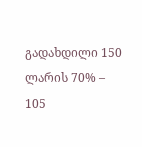გადახდილი 150 ლარის 70% – 105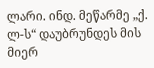ლარი. ინდ. მეწარმე „ქ. ლ-ს“ დაუბრუნდეს მის მიერ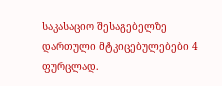საკასაციო შესაგებელზე დართული მტკიცებულებები 4 ფურცლად.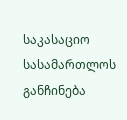საკასაციო სასამართლოს განჩინება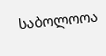საბოლოოა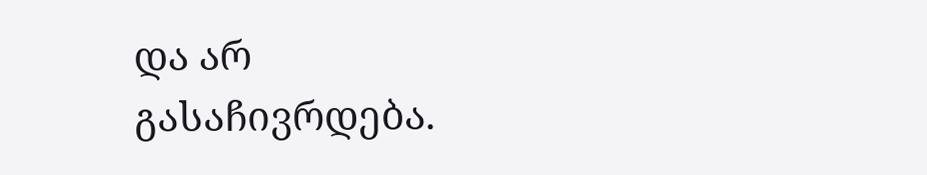და არ გასაჩივრდება.